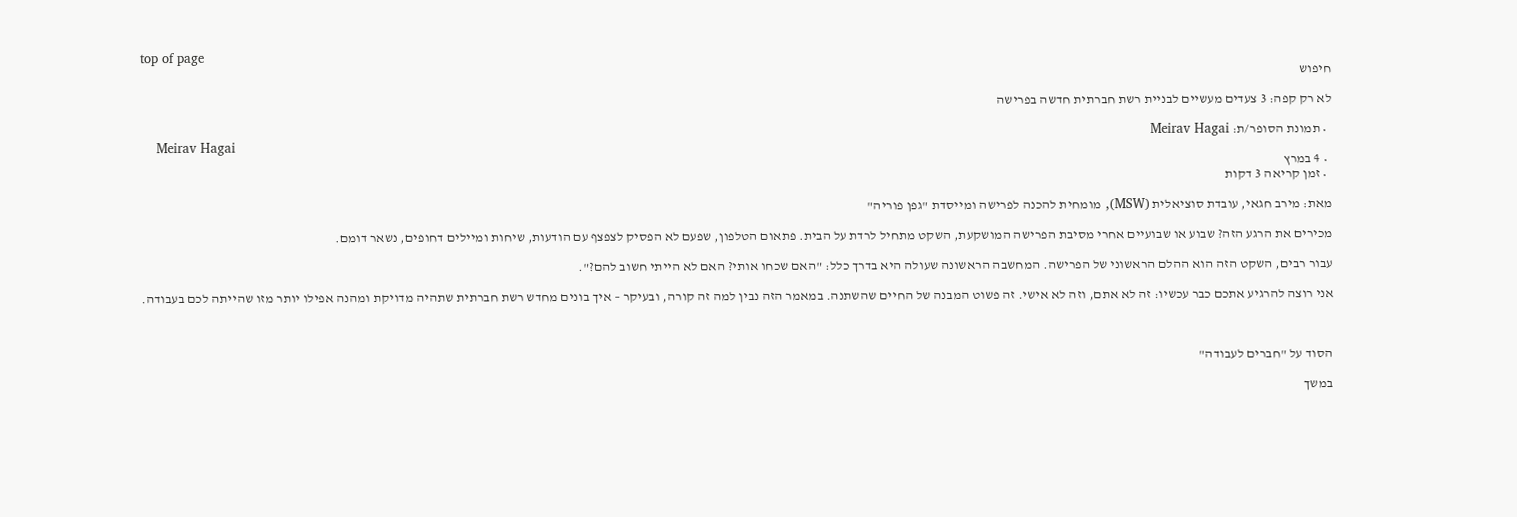top of page
חיפוש

לא רק קפה: 3 צעדים מעשיים לבניית רשת חברתית חדשה בפרישה

  • תמונת הסופר/ת: Meirav Hagai
    Meirav Hagai
  • 4 במרץ
  • זמן קריאה 3 דקות

מאת: מירב חגאי, עובדת סוציאלית (MSW), מומחית להכנה לפרישה ומייסדת "גפן פוריה"

מכירים את הרגע הזה? שבוע או שבועיים אחרי מסיבת הפרישה המושקעת, השקט מתחיל לרדת על הבית. פתאום הטלפון, שפעם לא הפסיק לצפצף עם הודעות, שיחות ומיילים דחופים, נשאר דומם.

עבור רבים, השקט הזה הוא ההלם הראשוני של הפרישה. המחשבה הראשונה שעולה היא בדרך כלל: "האם שכחו אותי? האם לא הייתי חשוב להם?".

אני רוצה להרגיע אתכם כבר עכשיו: זה לא אתם, וזה לא אישי. זה פשוט המבנה של החיים שהשתנה. במאמר הזה נבין למה זה קורה, ובעיקר – איך בונים מחדש רשת חברתית שתהיה מדויקת ומהנה אפילו יותר מזו שהייתה לכם בעבודה.



הסוד על "חברים לעבודה"

במשך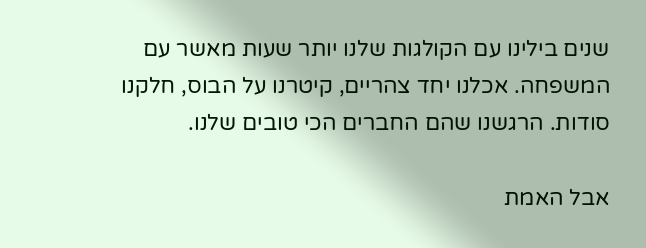שנים בילינו עם הקולגות שלנו יותר שעות מאשר עם המשפחה. אכלנו יחד צהריים, קיטרנו על הבוס, חלקנו סודות. הרגשנו שהם החברים הכי טובים שלנו.

אבל האמת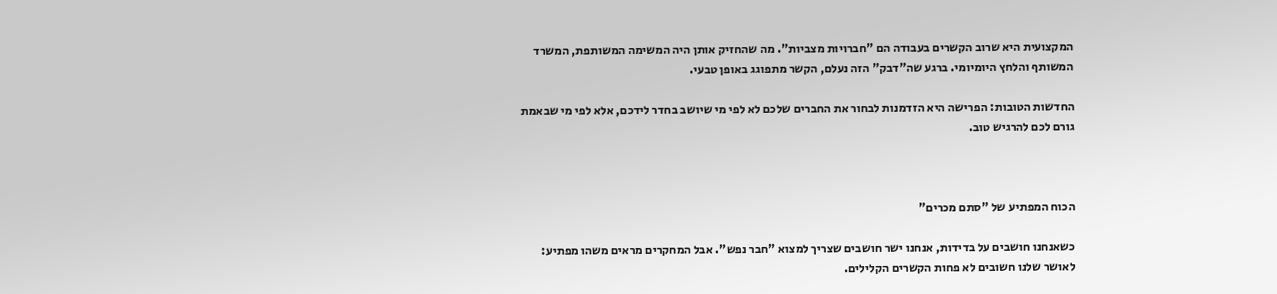המקצועית היא שרוב הקשרים בעבודה הם "חברויות מצביות". מה שהחזיק אותן היה המשימה המשותפת, המשרד המשותף והלחץ היומיומי. ברגע שה"דבק" הזה נעלם, הקשר מתפוגג באופן טבעי.

החדשות הטובות: הפרישה היא הזדמנות לבחור את החברים שלכם לא לפי מי שיושב בחדר לידכם, אלא לפי מי שבאמת גורם לכם להרגיש טוב.



הכוח המפתיע של "סתם מכרים"

כשאנחנו חושבים על בדידות, אנחנו ישר חושבים שצריך למצוא "חבר נפש". אבל המחקרים מראים משהו מפתיע: לאושר שלנו חשובים לא פחות הקשרים הקלילים.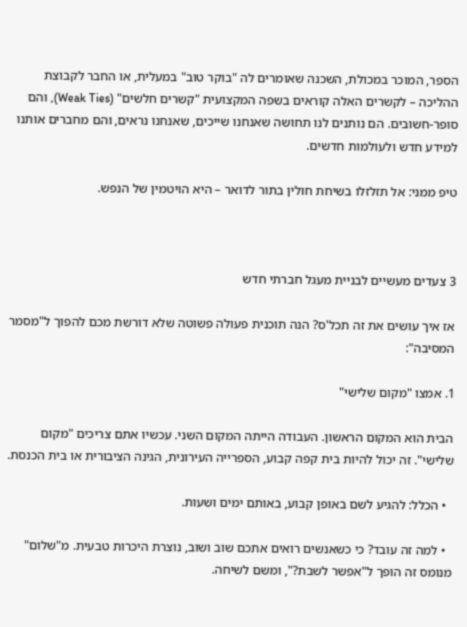הספר, המוכר במכולת, השכנה שאומרים לה "בוקר טוב" במעלית, או החבר לקבוצת ההליכה – לקשרים האלה קוראים בשפה המקצועית "קשרים חלשים" (Weak Ties), והם סופר-חשובים. הם נותנים לנו תחושה שאנחנו שייכים, שאנחנו נראים, והם מחברים אותנו למידע חדש ולעולמות חדשים.

טיפ ממני: אל תזלזלו בשיחת חולין בתור לדואר – היא הויטמין של הנפש.



3 צעדים מעשיים לבניית מעגל חברתי חדש

אז איך עושים את זה תכל'ס? הנה תוכנית פעולה פשוטה שלא דורשת מכם להפוך ל"מסמר המסיבה":

1. אמצו "מקום שלישי"

הבית הוא המקום הראשון. העבודה הייתה המקום השני. עכשיו אתם צריכים "מקום שלישי". זה יכול להיות בית קפה קבוע, הספרייה העירונית, הגינה הציבורית או בית הכנסת.

  • הכלל: להגיע לשם באופן קבוע, באותם ימים ושעות.

  • למה זה עובד? כי כשאנשים רואים אתכם שוב ושוב, נוצרת היכרות טבעית. מ"שלום" מנומס זה הופך ל"אפשר לשבת?", ומשם לשיחה.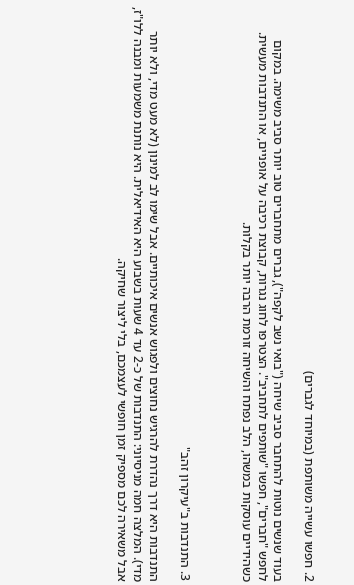2. חפשו עשייה משותפת (במיוחד לגברים)

בעוד שנשים נוטות להתחבר סביב שיחה ("בואי נשב לקפה"), גברים מתחברים טוב יותר סביב משימה. במקום לחפש "חברים", חפשו "שותפים לתחביב". הצטרפו לחוג נגרות, קבוצת רכיבה על אופניים, או התנדבות מעשית. כשהידיים עוסקות במשהו, הלב נפתח והשיחה זורמת הרבה יותר בקלות.



3. התנדבות ב"עיקרון זהב"

התנדבות היא דרך נהדרת להרגיש נחוצים ולפגוש אנשים איכותיים. אבל שימו לב למינון (לא מעט מדי, ולא יותר מדי). המלצה חמה מניסיוני: התנדבות של כ-2 עד 4 שעות בשבוע היא האידיאלית. היא נותנת משמעות ומבנה ללו"ז, אבל משאירה לכם מספיק זמן חופשי לעצמכם, בלי ליצור שחיקה.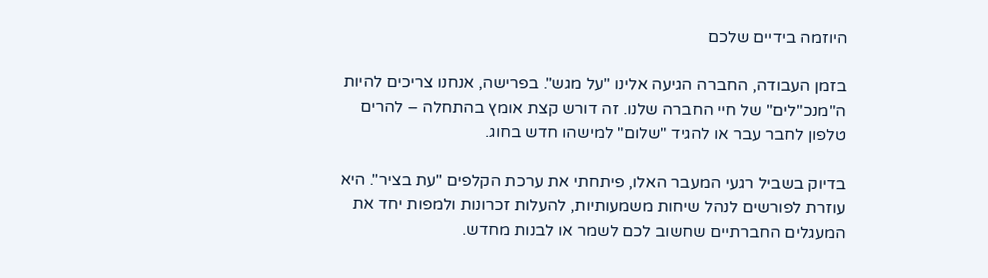היוזמה בידיים שלכם

בזמן העבודה, החברה הגיעה אלינו "על מגש". בפרישה, אנחנו צריכים להיות ה"מנכ"לים" של חיי החברה שלנו. זה דורש קצת אומץ בהתחלה – להרים טלפון לחבר עבר או להגיד "שלום" למישהו חדש בחוג.

בדיוק בשביל רגעי המעבר האלו, פיתחתי את ערכת הקלפים "עת בציר". היא עוזרת לפורשים לנהל שיחות משמעותיות, להעלות זכרונות ולמפות יחד את המעגלים החברתיים שחשוב לכם לשמר או לבנות מחדש.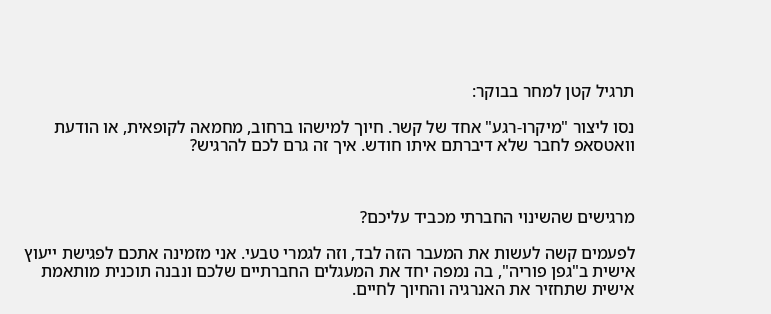תרגיל קטן למחר בבוקר:

נסו ליצור "מיקרו-רגע" אחד של קשר. חיוך למישהו ברחוב, מחמאה לקופאית, או הודעת וואטסאפ לחבר שלא דיברתם איתו חודש. איך זה גרם לכם להרגיש?



מרגישים שהשינוי החברתי מכביד עליכם?

לפעמים קשה לעשות את המעבר הזה לבד, וזה לגמרי טבעי. אני מזמינה אתכם לפגישת ייעוץ אישית ב"גפן פוריה", בה נמפה יחד את המעגלים החברתיים שלכם ונבנה תוכנית מותאמת אישית שתחזיר את האנרגיה והחיוך לחיים.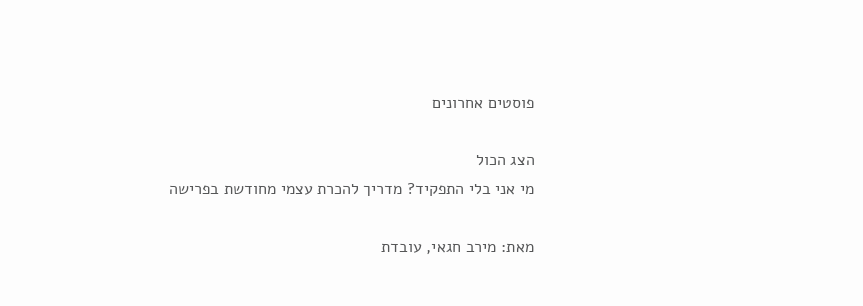פוסטים אחרונים

הצג הכול
מי אני בלי התפקיד? מדריך להכרת עצמי מחודשת בפרישה

מאת: מירב חגאי, עובדת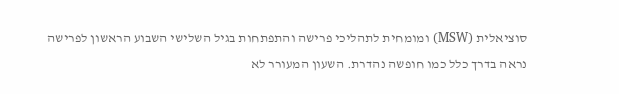סוציאלית (MSW) ומומחית לתהליכי פרישה והתפתחות בגיל השלישי השבוע הראשון לפרישה נראה בדרך כלל כמו חופשה נהדרת. השעון המעורר לא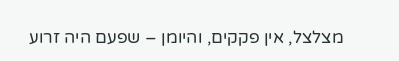מצלצל, אין פקקים, והיומן – שפעם היה זרוע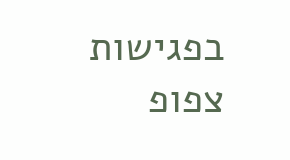בפגישות צפופ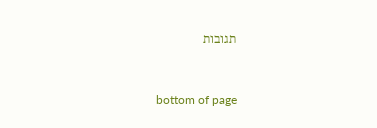תגובות


bottom of page